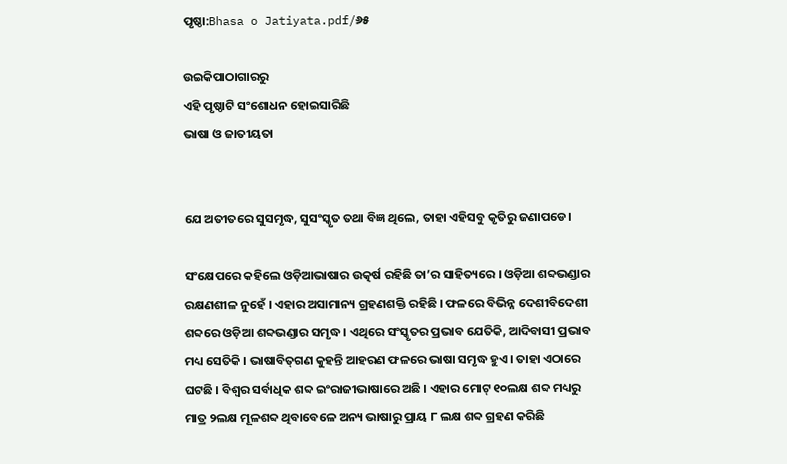ପୃଷ୍ଠା:Bhasa o Jatiyata.pdf/୬୫

ଉଇକିପାଠାଗାର‌ରୁ
ଏହି ପୃଷ୍ଠାଟି ସଂଶୋଧନ ହୋଇସାରିଛି
ଭାଷା ଓ ଜାତୀୟତା


ଯେ ଅତୀତରେ ସୁସମୃଦ୍ଧ, ସୁସଂସ୍କୃତ ତଥା ବିଜ୍ଞ ଥିଲେ, ତାହା ଏହିସବୁ କୃତିରୁ ଜଣାପଡେ।

ସଂକ୍ଷେପରେ କହିଲେ ଓଡ଼ିଆଭାଷାର ଉତ୍କର୍ଷ ରହିଛି ତା’ର ସାହିତ୍ୟରେ । ଓଡ଼ିଆ ଶବ୍ଦଭଣ୍ଡାର ରକ୍ଷଣଶୀଳ ନୁହେଁ । ଏହାର ଅସାମାନ୍ୟ ଗ୍ରହଣଶକ୍ତି ରହିଛି । ଫଳରେ ବିଭିନ୍ନ ଦେଶୀବିଦେଶୀ ଶବ୍ଦରେ ଓଡ଼ିଆ ଶବ୍ଦଭଣ୍ଡାର ସମୃଦ୍ଧ । ଏଥିରେ ସଂସ୍କୃତର ପ୍ରଭାବ ଯେତିକି, ଆଦିବାସୀ ପ୍ରଭାବ ମଧ୍ୟ ସେତିକି । ଭାଷାବିତ୍‌ଗଣ କୁହନ୍ତି ଆହରଣ ଫଳରେ ଭାଷା ସମୃଦ୍ଧ ହୁଏ । ତାହା ଏଠାରେ ଘଟଛି । ବିଶ୍ୱର ସର୍ବାଧିକ ଶବ୍ଦ ଇଂରାଜୀଭାଷାରେ ଅଛି । ଏହାର ମୋଟ୍ ୧୦ଲକ୍ଷ ଶବ୍ଦ ମଧ୍ୟରୁ ମାତ୍ର ୨ଲକ୍ଷ ମୂଳଶବ୍ଦ ଥିବାବେଳେ ଅନ୍ୟ ଭାଷାରୁ ପ୍ରାୟ ୮ ଲକ୍ଷ ଶବ୍ଦ ଗ୍ରହଣ କରିଛି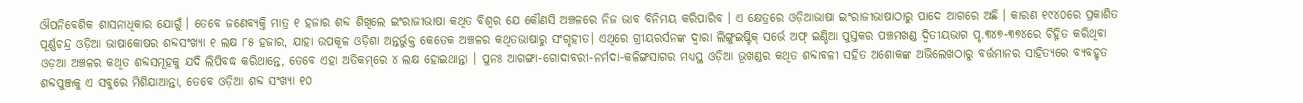ଔପନିବେଶିକ ଶାସନାଧିକାର ଯୋଗୁଁ । ତେବେ ଜଣେବ୍ୟକ୍ତି ମାତ୍ର ୧ ହଜାର ଶବ୍ଦ ଶିଖିଲେ ଇଂରାଜୀଭାଷା କଥିତ ବିଶ୍ୱର ଯେ କୌଣସି ଅଞ୍ଚଳରେ ନିଜ ଭାବ ବିନିମୟ କରିପାରିବ । ଏ କ୍ଷେତ୍ରରେ ଓଡ଼ିଆଭାଷା ଇଂରାଜୀଭାଷାଠାରୁ ପାଦେ ଆଗରେ ଅଛି । କାରଣ ୧୯୪୦ରେ ପ୍ରକାଶିତ ପୂର୍ଣ୍ଣଚନ୍ଦ୍ର ଓଡ଼ିଆ ଭାଷାକୋଷର ଶବ୍ଦସଂଖ୍ୟା ୧ ଲକ୍ଷ ୮୫ ହଜାର, ଯାହା ଉପକୂଳ ଓଡ଼ିଶା ଅନ୍ତର୍ଭୁକ୍ତ କେତେକ ଅଞ୍ଚଳର କଥିତଭାଷାରୁ ସଂଗୃହୀତ। ଏଥିରେ ଗ୍ରୀୟରର୍ସନଙ୍କ ଦ୍ୱାରା ଲିଙ୍ଗୁଇଷ୍ଟିକ୍ ସର୍ଭେ ଅଫ୍ ଇଣ୍ଡିଆ ପୁସ୍ତକର ପଞ୍ଚମଖଣ୍ଡ ଦ୍ୱିତୀୟଭାଗ ପୃ.୩୪୭-୩୭୪ରେ ଚିହ୍ନିତ କରିଥିବା ଓଡ଼ଆ ଅଞ୍ଚଳର କଥିତ ଶବ୍ଦସମୂହକୁ ଯଦି ଲିପିବଦ୍ଧ କରିଥାନ୍ତେ, ତେବେ ଏହା ଅତିକମ୍‌ରେ ୪ ଲକ୍ଷ ହୋଇଥାନ୍ତା । ପୁନଃ ଆଗଙ୍ଗା-ଗୋଦାବରୀ-ନର୍ମଦା-କଳିଙ୍ଗସାଗର ମଧ୍ୟସ୍ଥ ଓଡ଼ିଆ ଭୂଖଣ୍ଡର କଥିତ ଶବ୍ଦାବଳୀ ସହିତ ଅଶୋକଙ୍କ ଅଭିଲେଖଠାରୁ ବର୍ତ୍ତମାନର ସାହିତ୍ୟରେ ବ୍ୟବହୃତ ଶବ୍ଦପୁଞ୍ଜକୁ ଏ ସବୁରେ ମିଶିଯାଆନ୍ତା, ତେବେ ଓଡ଼ିଆ ଶବ୍ଦ ସଂଖ୍ୟା ୧୦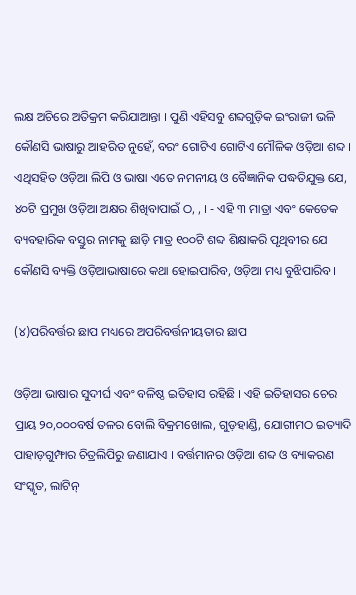ଲକ୍ଷ ଅଚିରେ ଅତିକ୍ରମ କରିଯାଆନ୍ତା । ପୁଣି ଏହିସବୁ ଶବ୍ଦଗୁଡ଼ିକ ଇଂରାଜୀ ଭଳି କୌଣସି ଭାଷାରୁ ଆହରିତ ନୁହେଁ, ବରଂ ଗୋଟିଏ ଗୋଟିଏ ମୌଳିକ ଓଡ଼ିଆ ଶବ୍ଦ । ଏଥିସହିତ ଓଡ଼ିଆ ଲିପି ଓ ଭାଷା ଏତେ ନମନୀୟ ଓ ବୈଜ୍ଞାନିକ ପଦ୍ଧତିଯୁକ୍ତ ଯେ, ୪୦ଟି ପ୍ରମୁଖ ଓଡ଼ିଆ ଅକ୍ଷର ଶିଖିବାପାଇଁ ଠ, , । - ଏହି ୩ ମାତ୍ରା ଏବଂ କେତେକ ବ୍ୟବହାରିକ ବସ୍ତୁର ନାମକୁ ଛାଡ଼ି ମାତ୍ର ୧୦୦ଟି ଶବ୍ଦ ଶିକ୍ଷାକରି ପୃଥିବୀର ଯେ କୌଣସି ବ୍ୟକ୍ତି ଓଡ଼ିଆଭାଷାରେ କଥା ହୋଇପାରିବ, ଓଡ଼ିଆ ମଧ୍ୟ ବୁଝିପାରିବ।

(୪)ପରିବର୍ତ୍ତର ଛାପ ମଧ୍ୟରେ ଅପରିବର୍ତ୍ତନୀୟତାର ଛାପ

ଓଡ଼ିଆ ଭାଷାର ସୁଦୀର୍ଘ ଏବଂ ବଳିଷ୍ଠ ଇତିହାସ ରହିଛି । ଏହି ଇତିହାସର ଚେର ପ୍ରାୟ ୨୦,୦୦୦ବର୍ଷ ତଳର ବୋଲି ବିକ୍ରମଖୋଲ, ଗୁଡ଼ହାଣ୍ଡି, ଯୋଗୀମଠ ଇତ୍ୟାଦି ପାହାଡ଼ଗୁମ୍ଫାର ଚିତ୍ରଲିପିରୁ ଜଣାଯାଏ । ବର୍ତ୍ତମାନର ଓଡ଼ିଆ ଶବ୍ଦ ଓ ବ୍ୟାକରଣ ସଂସ୍କୃତ, ଲାଟିନ୍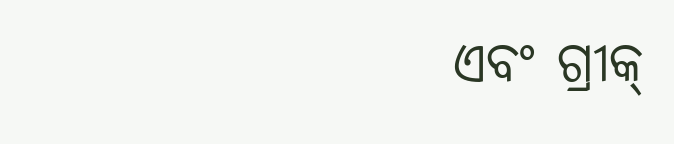ଏବଂ ଗ୍ରୀକ୍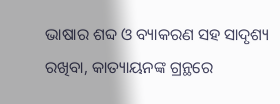ଭାଷାର ଶବ୍ଦ ଓ ବ୍ୟାକରଣ ସହ ସାଦୃଶ୍ୟ ରଖିବା, କାତ୍ୟାୟନଙ୍କ ଗ୍ରନ୍ଥରେ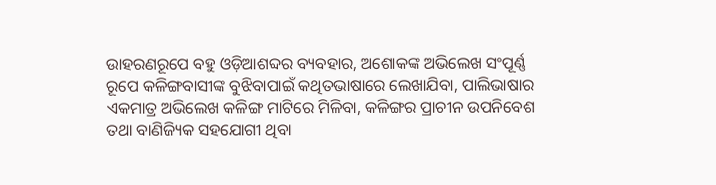ଉାହରଣରୂପେ ବହୁ ଓଡ଼ିଆଶବ୍ଦର ବ୍ୟବହାର, ଅଶୋକଙ୍କ ଅଭିଲେଖ ସଂପୂର୍ଣ୍ଣ ରୂପେ କଳିଙ୍ଗବାସୀଙ୍କ ବୁଝିବାପାଇଁ କଥିତଭାଷାରେ ଲେଖାଯିବା, ପାଲିଭାଷାର ଏକମାତ୍ର ଅଭିଲେଖ କଳିଙ୍ଗ ମାଟିରେ ମିଳିବା, କଳିଙ୍ଗର ପ୍ରାଚୀନ ଉପନିବେଶ ତଥା ବାଣିଜ୍ୟିକ ସହଯୋଗୀ ଥିବା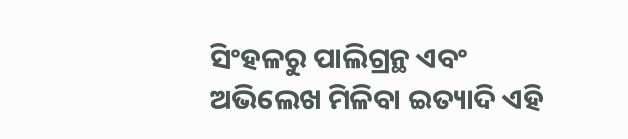ସିଂହଳରୁ ପାଲିଗ୍ରନ୍ଥ ଏବଂ ଅଭିଲେଖ ମିଳିବା ଇତ୍ୟାଦି ଏହି